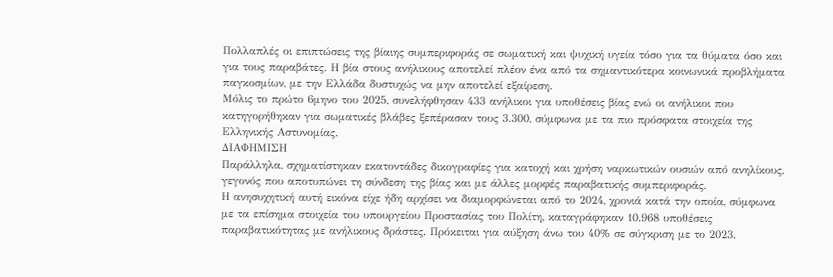Πολλαπλές οι επιπτώσεις της βίαιης συμπεριφοράς σε σωματική και ψυχική υγεία τόσο για τα θύματα όσο και για τους παραβάτες. Η βία στους ανήλικους αποτελεί πλέον ένα από τα σημαντικότερα κοινωνικά προβλήματα παγκοσμίων, με την Ελλάδα δυστυχώς να μην αποτελεί εξαίρεση.
Μόλις το πρώτο 6μηνο του 2025, συνελήφθησαν 433 ανήλικοι για υποθέσεις βίας ενώ οι ανήλικοι που κατηγορήθηκαν για σωματικές βλάβες ξεπέρασαν τους 3.300, σύμφωνα με τα πιο πρόσφατα στοιχεία της Ελληνικής Αστυνομίας.
ΔΙΑΦΗΜΙΣΗ
Παράλληλα, σχηματίστηκαν εκατοντάδες δικογραφίες για κατοχή και χρήση ναρκωτικών ουσιών από ανηλίκους, γεγονός που αποτυπώνει τη σύνδεση της βίας και με άλλες μορφές παραβατικής συμπεριφοράς.
Η ανησυχητική αυτή εικόνα είχε ήδη αρχίσει να διαμορφώνεται από το 2024, χρονιά κατά την οποία, σύμφωνα με τα επίσημα στοιχεία του υπουργείου Προστασίας του Πολίτη, καταγράφηκαν 10.968 υποθέσεις παραβατικότητας με ανήλικους δράστες. Πρόκειται για αύξηση άνω του 40% σε σύγκριση με το 2023.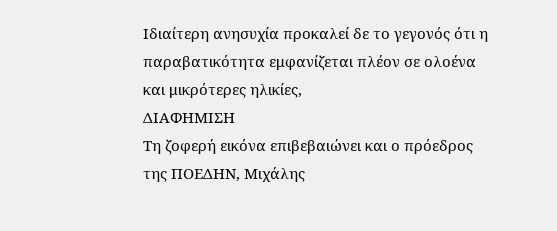Ιδιαίτερη ανησυχία προκαλεί δε το γεγονός ότι η παραβατικότητα εμφανίζεται πλέον σε ολοένα και μικρότερες ηλικίες,
ΔΙΑΦΗΜΙΣΗ
Τη ζοφερή εικόνα επιβεβαιώνει και ο πρόεδρος της ΠΟΕΔΗΝ, Μιχάλης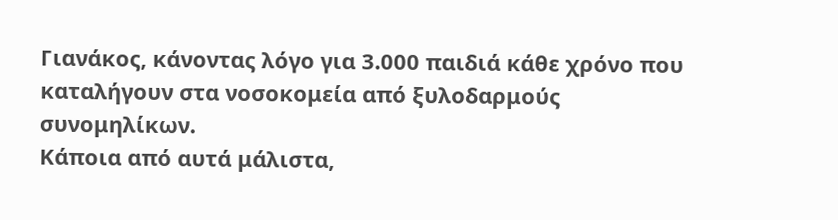Γιανάκος, κάνοντας λόγο για 3.000 παιδιά κάθε χρόνο που καταλήγουν στα νοσοκομεία από ξυλοδαρμούς συνομηλίκων.
Κάποια από αυτά μάλιστα,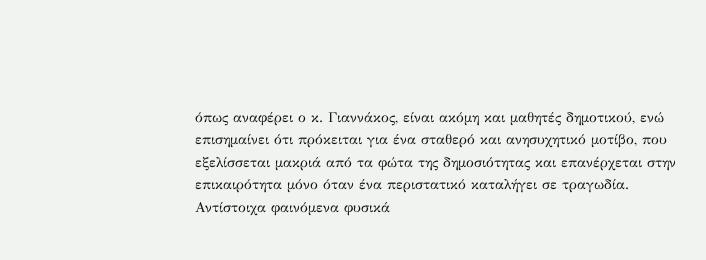όπως αναφέρει ο κ. Γιαννάκος, είναι ακόμη και μαθητές δημοτικού, ενώ επισημαίνει ότι πρόκειται για ένα σταθερό και ανησυχητικό μοτίβο, που εξελίσσεται μακριά από τα φώτα της δημοσιότητας και επανέρχεται στην επικαιρότητα μόνο όταν ένα περιστατικό καταλήγει σε τραγωδία.
Αντίστοιχα φαινόμενα φυσικά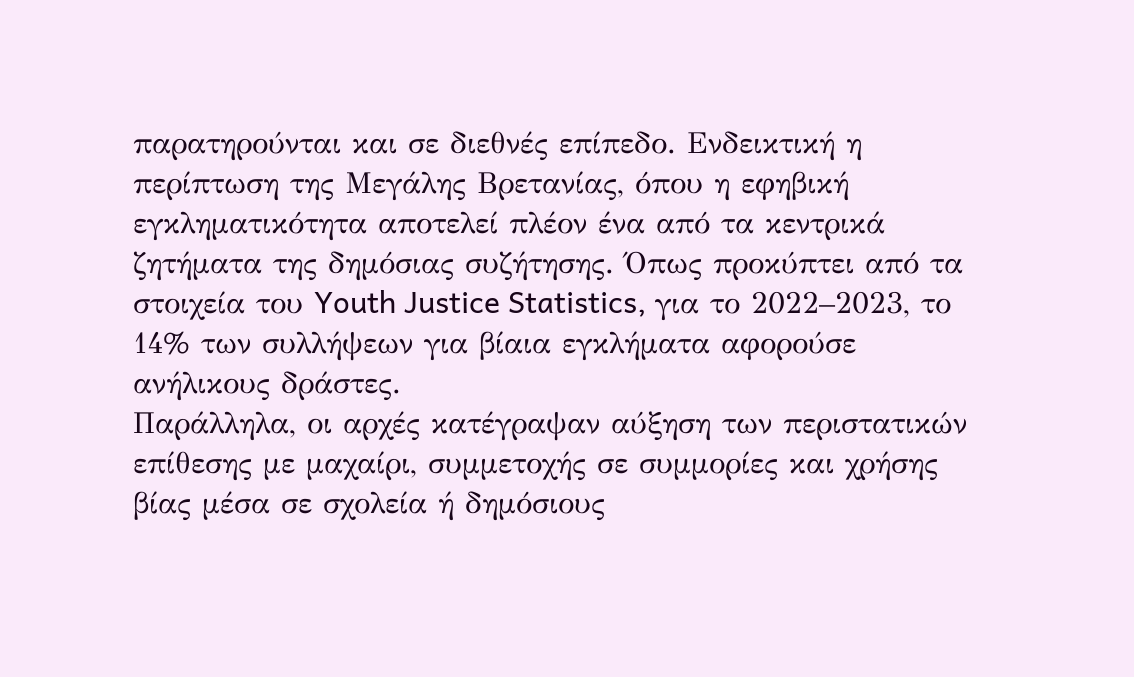παρατηρούνται και σε διεθνές επίπεδο. Ενδεικτική η περίπτωση της Μεγάλης Βρετανίας, όπου η εφηβική εγκληματικότητα αποτελεί πλέον ένα από τα κεντρικά ζητήματα της δημόσιας συζήτησης. Όπως προκύπτει από τα στοιχεία του Youth Justice Statistics, για το 2022–2023, το 14% των συλλήψεων για βίαια εγκλήματα αφορούσε ανήλικους δράστες.
Παράλληλα, οι αρχές κατέγραψαν αύξηση των περιστατικών επίθεσης με μαχαίρι, συμμετοχής σε συμμορίες και χρήσης βίας μέσα σε σχολεία ή δημόσιους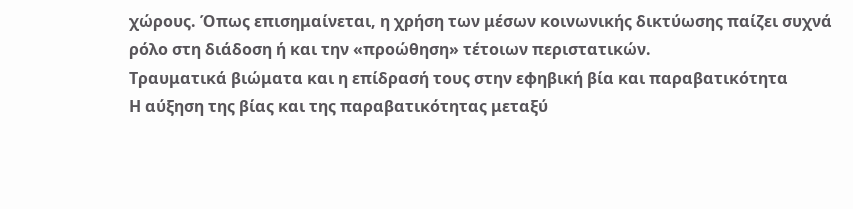χώρους. Όπως επισημαίνεται, η χρήση των μέσων κοινωνικής δικτύωσης παίζει συχνά ρόλο στη διάδοση ή και την «προώθηση» τέτοιων περιστατικών.
Τραυματικά βιώματα και η επίδρασή τους στην εφηβική βία και παραβατικότητα
Η αύξηση της βίας και της παραβατικότητας μεταξύ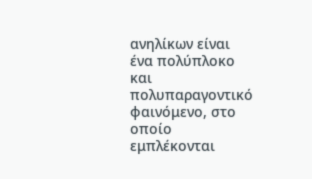ανηλίκων είναι ένα πολύπλοκο και πολυπαραγοντικό φαινόμενο, στο οποίο εμπλέκονται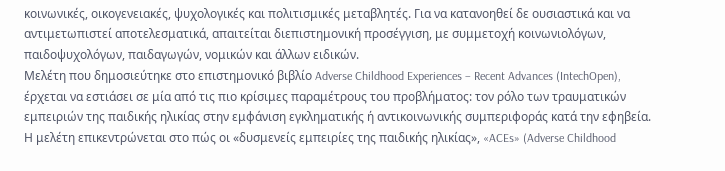κοινωνικές, οικογενειακές, ψυχολογικές και πολιτισμικές μεταβλητές. Για να κατανοηθεί δε ουσιαστικά και να αντιμετωπιστεί αποτελεσματικά, απαιτείται διεπιστημονική προσέγγιση, με συμμετοχή κοινωνιολόγων, παιδοψυχολόγων, παιδαγωγών, νομικών και άλλων ειδικών.
Μελέτη που δημοσιεύτηκε στο επιστημονικό βιβλίο Adverse Childhood Experiences – Recent Advances (IntechOpen), έρχεται να εστιάσει σε μία από τις πιο κρίσιμες παραμέτρους του προβλήματος: τον ρόλο των τραυματικών εμπειριών της παιδικής ηλικίας στην εμφάνιση εγκληματικής ή αντικοινωνικής συμπεριφοράς κατά την εφηβεία.
Η μελέτη επικεντρώνεται στο πώς οι «δυσμενείς εμπειρίες της παιδικής ηλικίας», «ACEs» (Adverse Childhood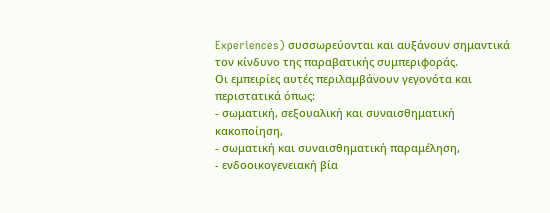Experiences) συσσωρεύονται και αυξάνουν σημαντικά τον κίνδυνο της παραβατικής συμπεριφοράς.
Οι εμπειρίες αυτές περιλαμβάνουν γεγονότα και περιστατικά όπως:
- σωματική, σεξουαλική και συναισθηματική κακοποίηση,
- σωματική και συναισθηματική παραμέληση,
- ενδοοικογενειακή βία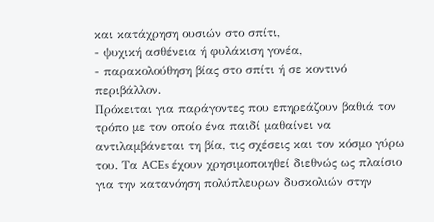και κατάχρηση ουσιών στο σπίτι,
- ψυχική ασθένεια ή φυλάκιση γονέα,
- παρακολούθηση βίας στο σπίτι ή σε κοντινό περιβάλλον.
Πρόκειται για παράγοντες που επηρεάζουν βαθιά τον τρόπο με τον οποίο ένα παιδί μαθαίνει να αντιλαμβάνεται τη βία, τις σχέσεις και τον κόσμο γύρω του. Τα ACEs έχουν χρησιμοποιηθεί διεθνώς ως πλαίσιο για την κατανόηση πολύπλευρων δυσκολιών στην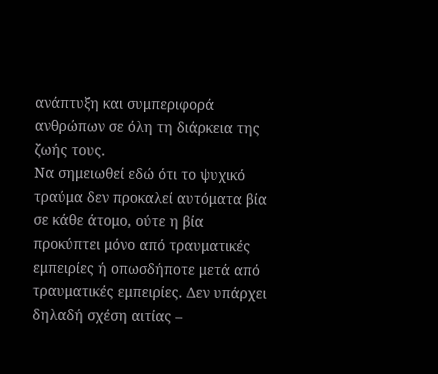ανάπτυξη και συμπεριφορά ανθρώπων σε όλη τη διάρκεια της ζωής τους.
Να σημειωθεί εδώ ότι το ψυχικό τραύμα δεν προκαλεί αυτόματα βία σε κάθε άτομο, ούτε η βία προκύπτει μόνο από τραυματικές εμπειρίες ή οπωσδήποτε μετά από τραυματικές εμπειρίες. Δεν υπάρχει δηλαδή σχέση αιτίας –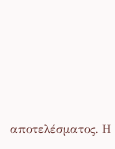αποτελέσματος. Η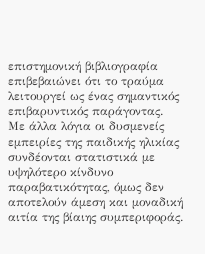επιστημονική βιβλιογραφία επιβεβαιώνει ότι το τραύμα λειτουργεί ως ένας σημαντικός επιβαρυντικός παράγοντας.
Με άλλα λόγια οι δυσμενείς εμπειρίες της παιδικής ηλικίας συνδέονται στατιστικά με υψηλότερο κίνδυνο παραβατικότητας, όμως δεν αποτελούν άμεση και μοναδική αιτία της βίαιης συμπεριφοράς.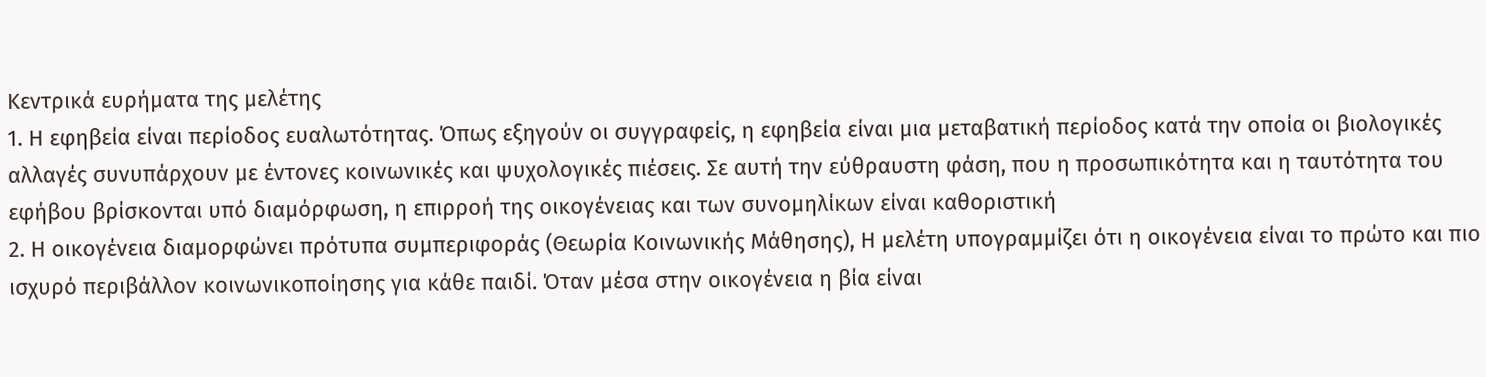Κεντρικά ευρήματα της μελέτης
1. Η εφηβεία είναι περίοδος ευαλωτότητας. Όπως εξηγούν οι συγγραφείς, η εφηβεία είναι μια μεταβατική περίοδος κατά την οποία οι βιολογικές αλλαγές συνυπάρχουν με έντονες κοινωνικές και ψυχολογικές πιέσεις. Σε αυτή την εύθραυστη φάση, που η προσωπικότητα και η ταυτότητα του εφήβου βρίσκονται υπό διαμόρφωση, η επιρροή της οικογένειας και των συνομηλίκων είναι καθοριστική
2. Η οικογένεια διαμορφώνει πρότυπα συμπεριφοράς (Θεωρία Κοινωνικής Μάθησης), Η μελέτη υπογραμμίζει ότι η οικογένεια είναι το πρώτο και πιο ισχυρό περιβάλλον κοινωνικοποίησης για κάθε παιδί. Όταν μέσα στην οικογένεια η βία είναι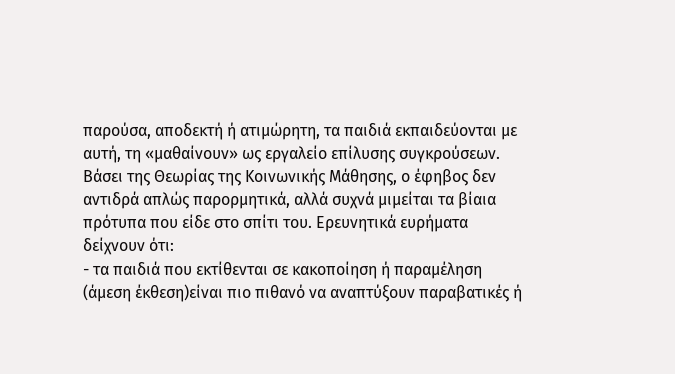παρούσα, αποδεκτή ή ατιμώρητη, τα παιδιά εκπαιδεύονται με αυτή, τη «μαθαίνουν» ως εργαλείο επίλυσης συγκρούσεων.
Βάσει της Θεωρίας της Κοινωνικής Μάθησης, ο έφηβος δεν αντιδρά απλώς παρορμητικά, αλλά συχνά μιμείται τα βίαια πρότυπα που είδε στο σπίτι του. Ερευνητικά ευρήματα δείχνουν ότι:
- τα παιδιά που εκτίθενται σε κακοποίηση ή παραμέληση (άμεση έκθεση)είναι πιο πιθανό να αναπτύξουν παραβατικές ή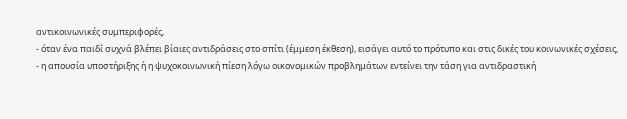αντικοινωνικές συμπεριφορές,
- όταν ένα παιδί συχνά βλέπει βίαιες αντιδράσεις στο σπίτι (έμμεση έκθεση), εισάγει αυτό το πρότυπο και στις δικές του κοινωνικές σχέσεις,
- η απουσία υποστήριξης ή η ψυχοκοινωνική πίεση λόγω οικονομικών προβλημάτων εντείνει την τάση για αντιδραστική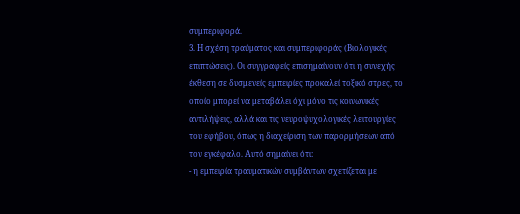συμπεριφορά.
3. Η σχέση τραύματος και συμπεριφοράς (Βιολογικές επιπτώσεις). Οι συγγραφείς επισημαίνουν ότι η συνεχής έκθεση σε δυσμενείς εμπειρίες προκαλεί τοξικό στρες, το οποίο μπορεί να μεταβάλει όχι μόνο τις κοινωνικές αντιλήψεις, αλλά και τις νευροψυχολογικές λειτουργίες του εφήβου, όπως η διαχείριση των παρορμήσεων από τον εγκέφαλο. Αυτό σημαίνει ότι:
- η εμπειρία τραυματικών συμβάντων σχετίζεται με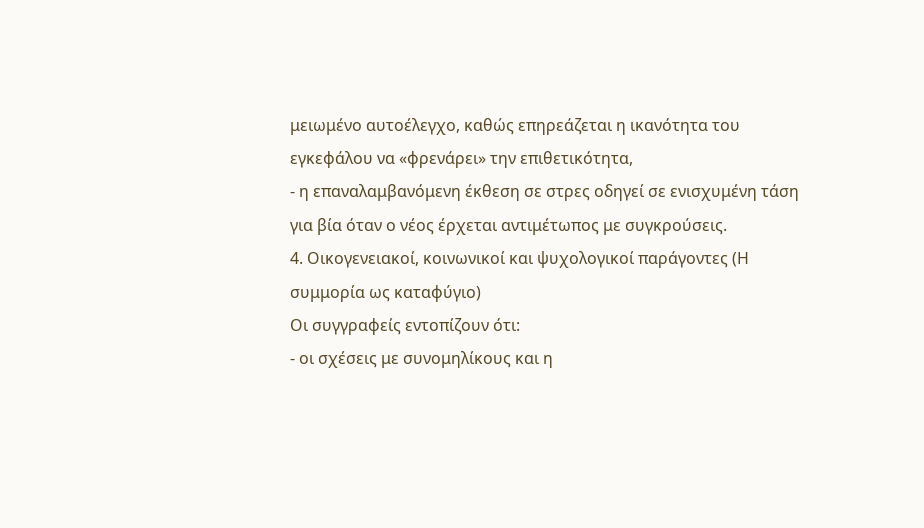μειωμένο αυτοέλεγχο, καθώς επηρεάζεται η ικανότητα του εγκεφάλου να «φρενάρει» την επιθετικότητα,
- η επαναλαμβανόμενη έκθεση σε στρες οδηγεί σε ενισχυμένη τάση για βία όταν ο νέος έρχεται αντιμέτωπος με συγκρούσεις.
4. Οικογενειακοί, κοινωνικοί και ψυχολογικοί παράγοντες (Η συμμορία ως καταφύγιο)
Οι συγγραφείς εντοπίζουν ότι:
- οι σχέσεις με συνομηλίκους και η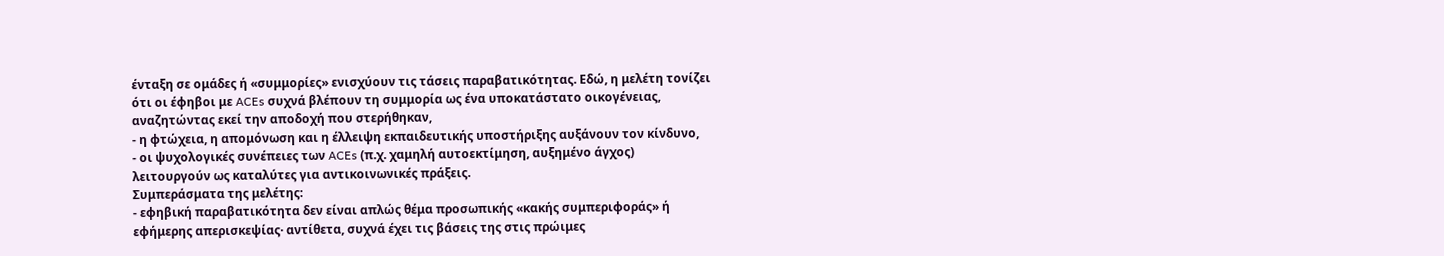ένταξη σε ομάδες ή «συμμορίες» ενισχύουν τις τάσεις παραβατικότητας. Εδώ, η μελέτη τονίζει ότι οι έφηβοι με ACEs συχνά βλέπουν τη συμμορία ως ένα υποκατάστατο οικογένειας, αναζητώντας εκεί την αποδοχή που στερήθηκαν,
- η φτώχεια, η απομόνωση και η έλλειψη εκπαιδευτικής υποστήριξης αυξάνουν τον κίνδυνο,
- οι ψυχολογικές συνέπειες των ACEs (π.χ. χαμηλή αυτοεκτίμηση, αυξημένο άγχος) λειτουργούν ως καταλύτες για αντικοινωνικές πράξεις.
Συμπεράσματα της μελέτης:
- εφηβική παραβατικότητα δεν είναι απλώς θέμα προσωπικής «κακής συμπεριφοράς» ή εφήμερης απερισκεψίας· αντίθετα, συχνά έχει τις βάσεις της στις πρώιμες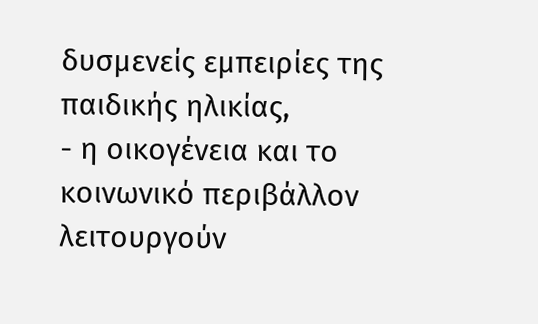δυσμενείς εμπειρίες της παιδικής ηλικίας,
- η οικογένεια και το κοινωνικό περιβάλλον λειτουργούν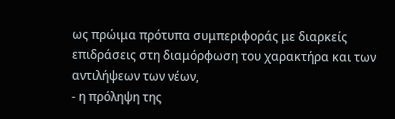ως πρώιμα πρότυπα συμπεριφοράς με διαρκείς επιδράσεις στη διαμόρφωση του χαρακτήρα και των αντιλήψεων των νέων,
- η πρόληψη της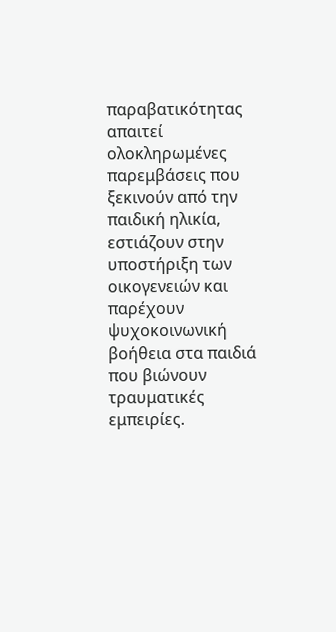παραβατικότητας απαιτεί ολοκληρωμένες παρεμβάσεις που ξεκινούν από την παιδική ηλικία, εστιάζουν στην υποστήριξη των οικογενειών και παρέχουν ψυχοκοινωνική βοήθεια στα παιδιά που βιώνουν τραυματικές εμπειρίες.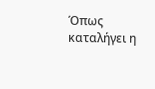Όπως καταλήγει η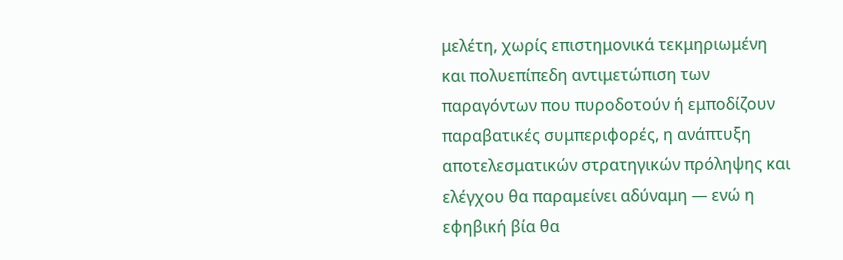μελέτη, χωρίς επιστημονικά τεκμηριωμένη και πολυεπίπεδη αντιμετώπιση των παραγόντων που πυροδοτούν ή εμποδίζουν παραβατικές συμπεριφορές, η ανάπτυξη αποτελεσματικών στρατηγικών πρόληψης και ελέγχου θα παραμείνει αδύναμη — ενώ η εφηβική βία θα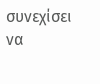συνεχίσει να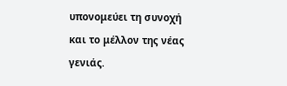υπονομεύει τη συνοχή και το μέλλον της νέας γενιάς.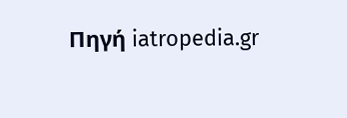Πηγή iatropedia.gr